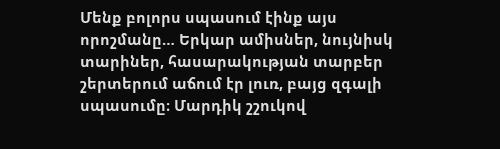Մենք բոլորս սպասում էինք այս որոշմանը… Երկար ամիսներ, նույնիսկ տարիներ, հասարակության տարբեր շերտերում աճում էր լուռ, բայց զգալի սպասումը։ Մարդիկ շշուկով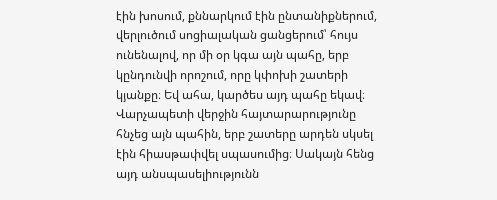էին խոսում, քննարկում էին ընտանիքներում, վերլուծում սոցիալական ցանցերում՝ հույս ունենալով, որ մի օր կգա այն պահը, երբ կընդունվի որոշում, որը կփոխի շատերի կյանքը։ Եվ ահա, կարծես այդ պահը եկավ։
Վարչապետի վերջին հայտարարությունը հնչեց այն պահին, երբ շատերը արդեն սկսել էին հիասթափվել սպասումից։ Սակայն հենց այդ անսպասելիությունն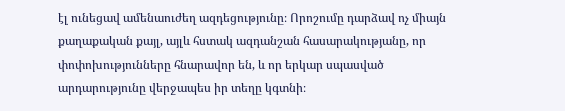էլ ունեցավ ամենաուժեղ ազդեցությունը։ Որոշումը դարձավ ոչ միայն քաղաքական քայլ, այլև հստակ ազդանշան հասարակությանը, որ փոփոխությունները հնարավոր են, և որ երկար սպասված արդարությունը վերջապես իր տեղը կգտնի։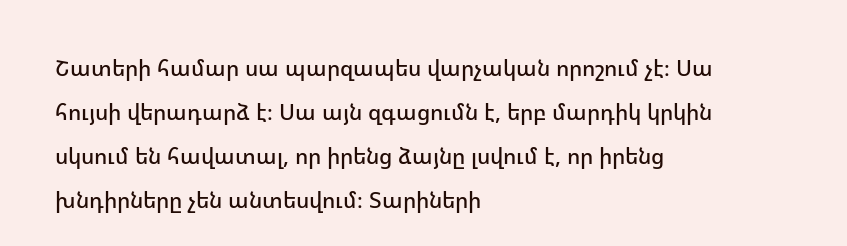Շատերի համար սա պարզապես վարչական որոշում չէ։ Սա հույսի վերադարձ է։ Սա այն զգացումն է, երբ մարդիկ կրկին սկսում են հավատալ, որ իրենց ձայնը լսվում է, որ իրենց խնդիրները չեն անտեսվում։ Տարիների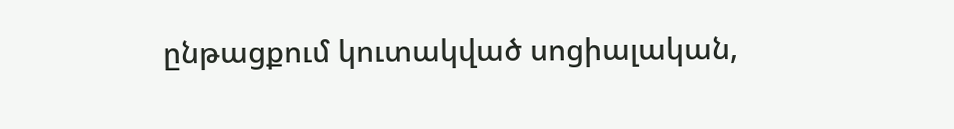ընթացքում կուտակված սոցիալական,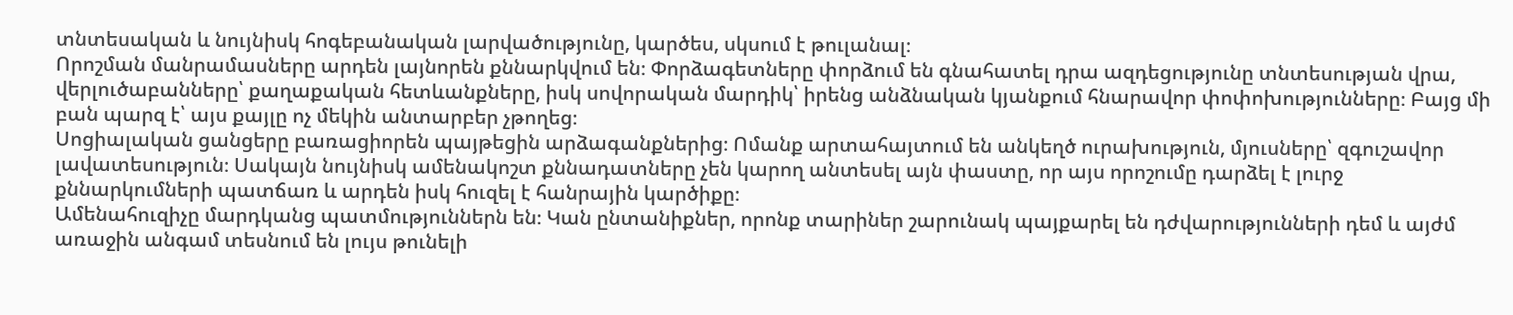տնտեսական և նույնիսկ հոգեբանական լարվածությունը, կարծես, սկսում է թուլանալ։
Որոշման մանրամասները արդեն լայնորեն քննարկվում են։ Փորձագետները փորձում են գնահատել դրա ազդեցությունը տնտեսության վրա, վերլուծաբանները՝ քաղաքական հետևանքները, իսկ սովորական մարդիկ՝ իրենց անձնական կյանքում հնարավոր փոփոխությունները։ Բայց մի բան պարզ է՝ այս քայլը ոչ մեկին անտարբեր չթողեց։
Սոցիալական ցանցերը բառացիորեն պայթեցին արձագանքներից։ Ոմանք արտահայտում են անկեղծ ուրախություն, մյուսները՝ զգուշավոր լավատեսություն։ Սակայն նույնիսկ ամենակոշտ քննադատները չեն կարող անտեսել այն փաստը, որ այս որոշումը դարձել է լուրջ քննարկումների պատճառ և արդեն իսկ հուզել է հանրային կարծիքը։
Ամենահուզիչը մարդկանց պատմություններն են։ Կան ընտանիքներ, որոնք տարիներ շարունակ պայքարել են դժվարությունների դեմ և այժմ առաջին անգամ տեսնում են լույս թունելի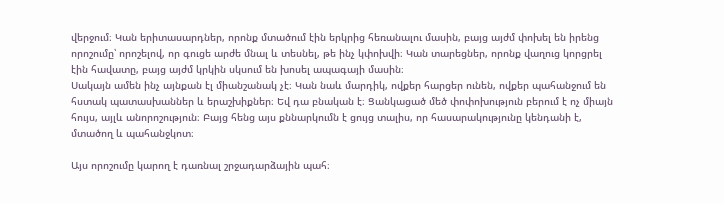վերջում։ Կան երիտասարդներ, որոնք մտածում էին երկրից հեռանալու մասին, բայց այժմ փոխել են իրենց որոշումը՝ որոշելով, որ գուցե արժե մնալ և տեսնել, թե ինչ կփոխվի։ Կան տարեցներ, որոնք վաղուց կորցրել էին հավատը, բայց այժմ կրկին սկսում են խոսել ապագայի մասին։
Սակայն ամեն ինչ այնքան էլ միանշանակ չէ։ Կան նաև մարդիկ, ովքեր հարցեր ունեն, ովքեր պահանջում են հստակ պատասխաններ և երաշխիքներ։ Եվ դա բնական է։ Ցանկացած մեծ փոփոխություն բերում է ոչ միայն հույս, այլև անորոշություն։ Բայց հենց այս քննարկումն է ցույց տալիս, որ հասարակությունը կենդանի է, մտածող և պահանջկոտ։

Այս որոշումը կարող է դառնալ շրջադարձային պահ։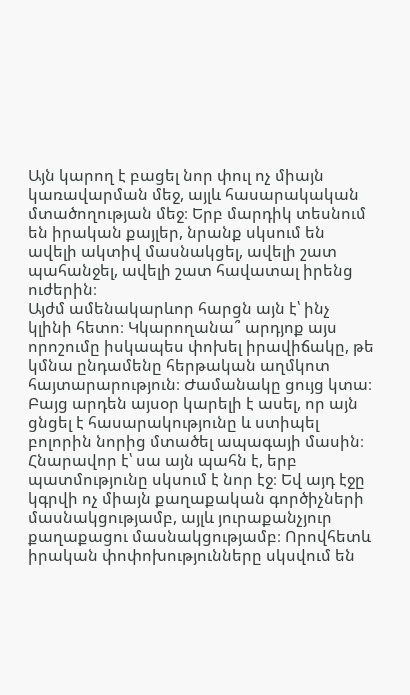Այն կարող է բացել նոր փուլ ոչ միայն կառավարման մեջ, այլև հասարակական մտածողության մեջ։ Երբ մարդիկ տեսնում են իրական քայլեր, նրանք սկսում են ավելի ակտիվ մասնակցել, ավելի շատ պահանջել, ավելի շատ հավատալ իրենց ուժերին։
Այժմ ամենակարևոր հարցն այն է՝ ինչ կլինի հետո։ Կկարողանա՞ արդյոք այս որոշումը իսկապես փոխել իրավիճակը, թե կմնա ընդամենը հերթական աղմկոտ հայտարարություն։ Ժամանակը ցույց կտա։ Բայց արդեն այսօր կարելի է ասել, որ այն ցնցել է հասարակությունը և ստիպել բոլորին նորից մտածել ապագայի մասին։
Հնարավոր է՝ սա այն պահն է, երբ պատմությունը սկսում է նոր էջ։ Եվ այդ էջը կգրվի ոչ միայն քաղաքական գործիչների մասնակցությամբ, այլև յուրաքանչյուր քաղաքացու մասնակցությամբ։ Որովհետև իրական փոփոխությունները սկսվում են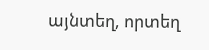այնտեղ, որտեղ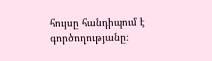հույսը հանդիպում է գործողությանը։